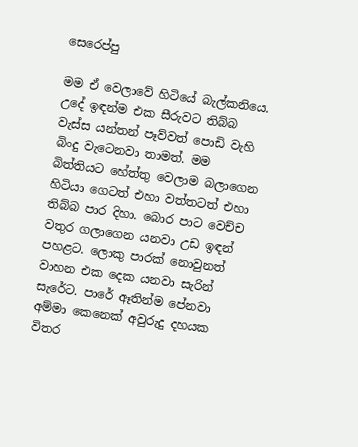සෙරෙප්පු

මම ඒ වෙලාවේ හිටියේ බැල්කනියෙ. උදේ ඉඳන්ම එක සීරුවට තිබ්බ වැස්ස යන්තන් පෑව්වත් පොඩි වැහි බිංදු වැටෙනවා තාමත්. මම බිත්තියට හේත්තු වෙලාම බලාගෙන හිටියා ගෙටත් එහා වත්තටත් එහා තිබ්බ පාර දිහා. බොර පාට වෙච්ච වතුර ගලාගෙන යනවා උඩ ඉඳන් පහළට. ලොකු පාරක් නොවුනත් වාහන එක දෙක යනවා සැරින් සැරේට. පාරේ ඈතින්ම පේනවා අම්මා කෙනෙක් අවුරුදු දහයක විතර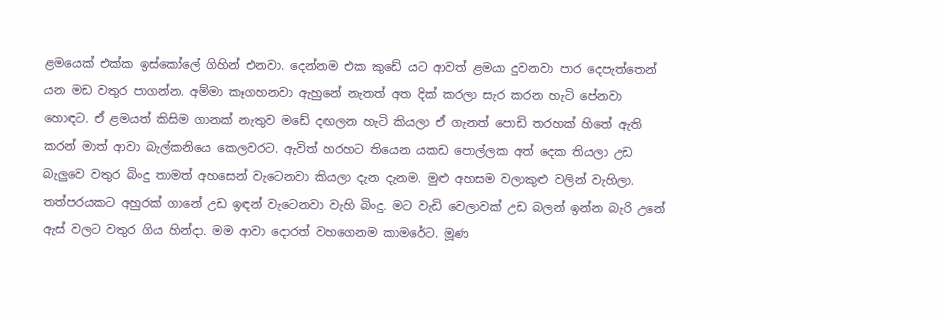ළමයෙක් එක්ක ඉස්කෝලේ ගිහින් එනවා. දෙන්නම එක කුඩේ යට ආවත් ළමයා දුවනවා පාර දෙපැත්තෙන් යන මඩ වතුර පාගන්න. අම්මා කෑගහනවා ඇහුනේ නැතත් අත දික් කරලා සැර කරන හැටි පේනවා හොඳට. ඒ ළමයත් කිසිම ගානක් නැතුව මඩේ දඟලන හැටි කියලා ඒ ගැනත් පොඩි තරහක් හිතේ ඇති කරන් මාත් ආවා බැල්කනියෙ කෙලවරට. ඇවිත් හරහට තියෙන යකඩ පොල්ලක අත් දෙක තියලා උඩ බැලුවෙ වතුර බිංදු තාමත් අහසෙන් වැටෙනවා කියලා දැන දැනම. මුළු අහසම වලාකුළු වලින් වැහිලා. තත්පරයකට අහුරක් ගානේ උඩ ඉඳන් වැටෙනවා වැහි බිංදු. මට වැඩි වෙලාවක් උඩ බලන් ඉන්න බැරි උනේ ඇස් වලට වතුර ගිය හින්දා. මම ආවා දොරත් වහගෙනම කාමරේට. මූණ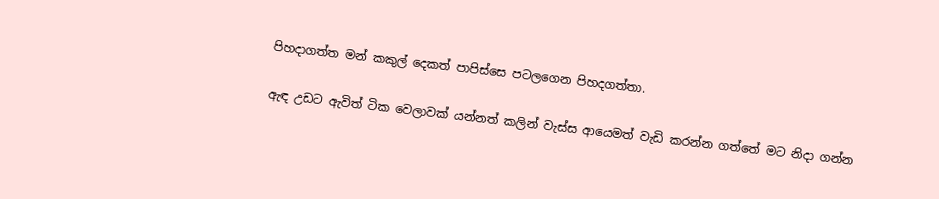පිහදාගත්ත මන් කකුල් දෙකත් පාපිස්සෙ පටලගෙන පිහදගත්තා.

ඇඳ උඩට ඇවිත් ටික වෙලාවක් යන්නත් කලින් වැස්ස ආයෙමත් වැඩි කරන්න ගත්තේ මට නිදා ගන්න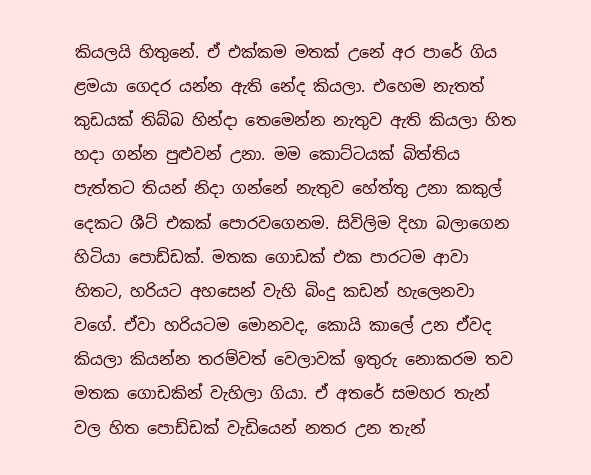කියලයි හිතුනේ. ඒ එක්කම මතක් උනේ අර පාරේ ගිය ළමයා ගෙදර යන්න ඇති නේද කියලා. එහෙම නැතත් කුඩයක් තිබ්බ හින්දා තෙමෙන්න නැතුව ඇති කියලා හිත හදා ගන්න පුළුවන් උනා. මම කොට්ටයක් බිත්තිය පැත්තට තියන් නිදා ගන්නේ නැතුව හේත්තු උනා කකුල් දෙකට ශීට් එකක් පොරවගෙනම. සිවිලිම දිහා බලාගෙන හිටියා පොඩ්ඩක්. මතක ගොඩක් එක පාරටම ආවා හිතට, හරියට අහසෙන් වැහි බිංදු කඩන් හැලෙනවා වගේ. ඒවා හරියටම මොනවද, කොයි කාලේ උන ඒවද කියලා කියන්න තරම්වත් වෙලාවක් ඉතුරු නොකරම තව මතක ගොඩකින් වැහිලා ගියා. ඒ අතරේ සමහර තැන් වල හිත පොඩ්ඩක් වැඩියෙන් නතර උන තැන්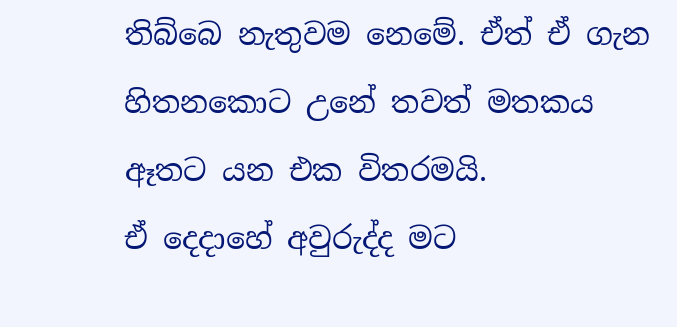තිබ්බෙ නැතුවම නෙමේ. ඒත් ඒ ගැන හිතනකොට උනේ තවත් මතකය ඈතට යන එක විතරමයි.
ඒ දෙදාහේ අවුරුද්ද මට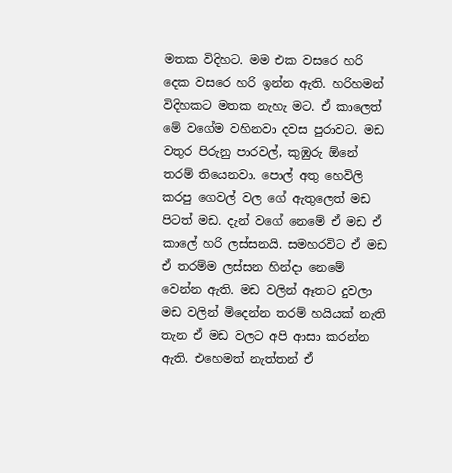මතක විදිහට. මම එක වසරෙ හරි දෙක වසරෙ හරි ඉන්න ඇති. හරිහමන් විදිහකට මතක නැහැ මට. ඒ කාලෙත් මේ වගේම වහිනවා දවස පුරාවට. මඩ වතුර පිරුනු පාරවල්, කුඹුරු ඕනේ තරම් තියෙනවා. පොල් අතු හෙවිලි කරපු ගෙවල් වල ගේ ඇතුලෙත් මඩ පිටත් මඩ. දැන් වගේ නෙමේ ඒ මඩ ඒ කාලේ හරි ලස්සනයි. සමහරවිට ඒ මඩ ඒ තරම්ම ලස්සන හින්දා නෙමේ වෙන්න ඇති. මඩ වලින් ඈතට දුවලා මඩ වලින් මිදෙන්න තරම් හයියක් නැති තැන ඒ මඩ වලට අපි ආසා කරන්න ඇති. එහෙමත් නැත්තන් ඒ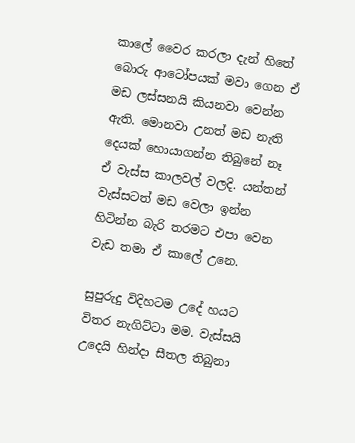කාලේ වෛර කරලා දැන් හිතේ බොරු ආටෝපයක් මවා ගෙන ඒ මඩ ලස්සනයි කියනවා වෙන්න ඇති. මොනවා උනත් මඩ නැති දෙයක් හොයාගන්න තිබුනේ නෑ ඒ වැස්ස කාලවල් වලදි. යන්තන් වැස්සටත් මඩ වෙලා ඉන්න හිටින්න බැරි තරමට එපා වෙන වැඩ තමා ඒ කාලේ උනෙ.

සුපුරුදු විදිහටම උදේ හයට විතර නැගිට්ටා මම. වැස්සයි උදෙයි හින්දා සීතල තිබුනා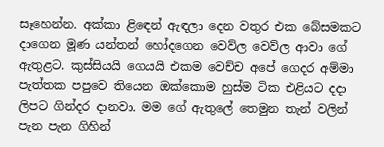සෑහෙන්න. අක්කා ළිඳෙන් ඇඳලා දෙන වතුර එක බේසමකට දාගෙන මූණ යන්තන් හෝදගෙන වෙව්ල වෙව්ල ආවා ගේ ඇතුළට. කුස්සියයි ගෙයයි එකම වෙච්ච අපේ ගෙදර අම්මා පැත්තක පපුවෙ තියෙන ඔක්කොම හුස්ම ටික එළියට දදා ලිපට ගින්දර දානවා. මම ගේ ඇතුලේ තෙමුන තැන් වලින් පැන පැන ගිහින්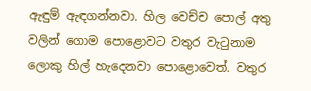ඇඳුම් ඇඳගන්නවා. හිල වෙච්ච පොල් අතු වලින් ගොම පොළොවට වතුර වැටුනාම ලොකු හිල් හැදෙනවා පොළොවෙත්. වතුර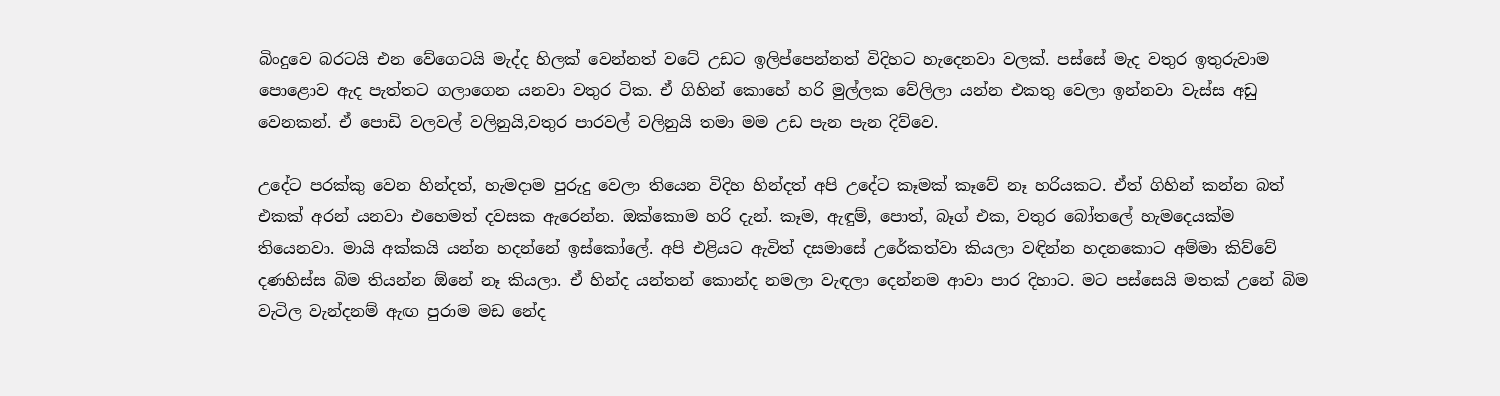බිංදුවෙ බරටයි එන වේගෙටයි මැද්ද හිලක් වෙන්නත් වටේ උඩට ඉලිප්පෙන්නත් විදිහට හැදෙනවා වලක්. පස්සේ මැද වතුර ඉතුරුවාම පොළොව ඇද පැත්තට ගලාගෙන යනවා වතුර ටික. ඒ ගිහින් කොහේ හරි මුල්ලක වේලිලා යන්න එකතු වෙලා ඉන්නවා වැස්ස අඩු වෙනකන්. ඒ පොඩි වලවල් වලිනුයි,වතුර පාරවල් වලිනුයි තමා මම උඩ පැන පැන දිව්වෙ.

උදේට පරක්කු වෙන හින්දත්, හැමදාම පුරුදු වෙලා තියෙන විදිහ හින්දත් අපි උදේට කෑමක් කෑවේ නෑ හරියකට. ඒත් ගිහින් කන්න බත් එකක් අරන් යනවා එහෙමත් දවසක ඇරෙන්න. ඔක්කොම හරි දැන්. කෑම, ඇඳුම්, පොත්, බෑග් එක, වතුර බෝතලේ හැමදෙයක්ම තියෙනවා. මායි අක්කයි යන්න හදන්නේ ඉස්කෝලේ. අපි එළියට ඇවිත් දසමාසේ උරේකත්වා කියලා වඳින්න හදනකොට අම්මා කිව්වේ දණහිස්ස බිම තියන්න ඕනේ නෑ කියලා. ඒ හින්ද යන්තන් කොන්ද නමලා වැඳලා දෙන්නම ආවා පාර දිහාට. මට පස්සෙයි මතක් උනේ බිම වැටිල වැන්දනම් ඇඟ පුරාම මඩ නේද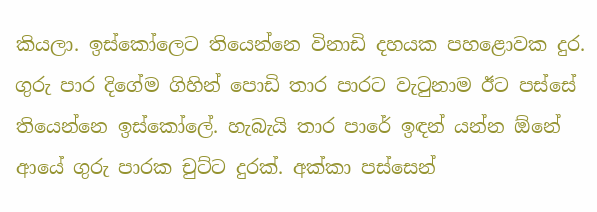කියලා. ඉස්කෝලෙට තියෙන්නෙ විනාඩි දහයක පහළොවක දුර. ගුරු පාර දිගේම ගිහින් පොඩි තාර පාරට වැටුනාම ඊට පස්සේ තියෙන්නෙ ඉස්කෝලේ. හැබැයි තාර පාරේ ඉඳන් යන්න ඕනේ ආයේ ගුරු පාරක චුට්ට දුරක්. අක්කා පස්සෙන්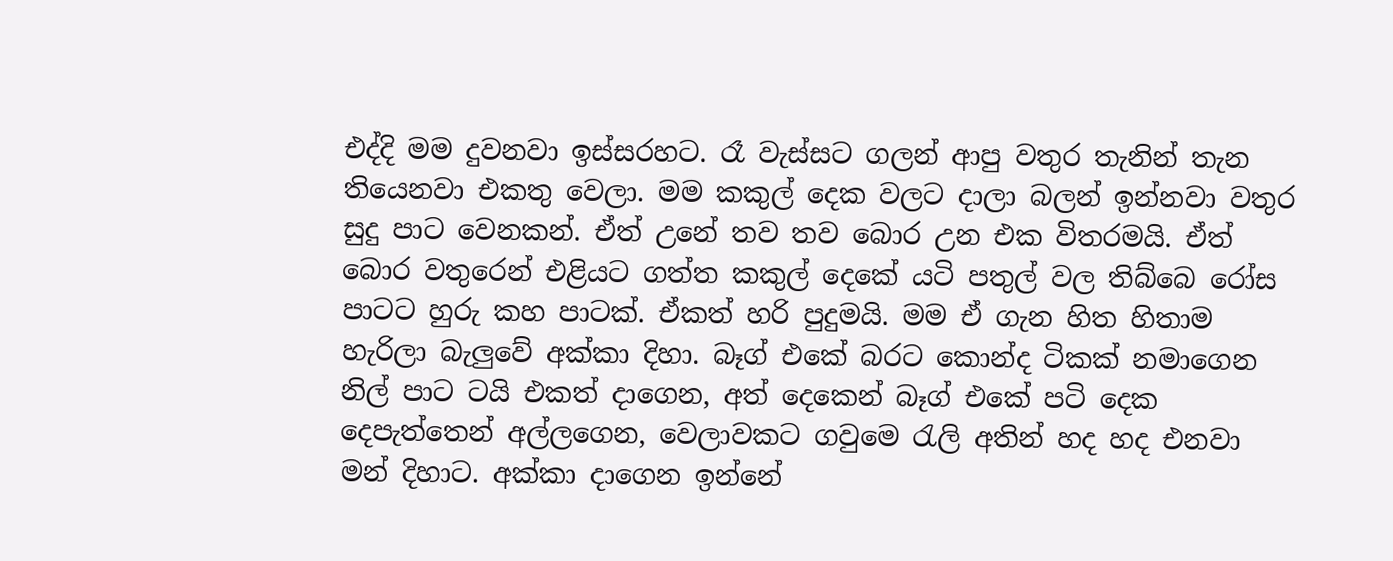එද්දි මම දුවනවා ඉස්සරහට. රෑ වැස්සට ගලන් ආපු වතුර තැනින් තැන තියෙනවා එකතු වෙලා. මම කකුල් දෙක වලට දාලා බලන් ඉන්නවා වතුර සුදු පාට වෙනකන්. ඒත් උනේ තව තව බොර උන එක විතරමයි. ඒත් බොර වතුරෙන් එළියට ගත්ත කකුල් දෙකේ යටි පතුල් වල තිබ්බෙ රෝස පාටට හුරු කහ පාටක්. ඒකත් හරි පුදුමයි. මම ඒ ගැන හිත හිතාම හැරිලා බැලුවේ අක්කා දිහා. බෑග් එකේ බරට කොන්ද ටිකක් නමාගෙන නිල් පාට ටයි එකත් දාගෙන, අත් දෙකෙන් බෑග් එකේ පටි දෙක දෙපැත්තෙන් අල්ලගෙන, වෙලාවකට ගවුමෙ රැලි අතින් හද හද එනවා මන් දිහාට. අක්කා දාගෙන ඉන්නේ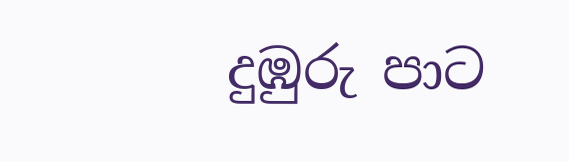දුඹුරු පාට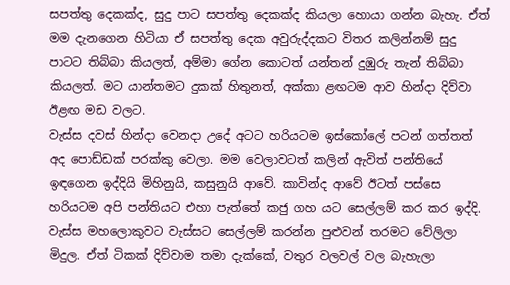සපත්තු දෙකක්ද, සුදු පාට සපත්තු දෙකක්ද කියලා හොයා ගන්න බැහැ. ඒත් මම දැනගෙන හිටියා ඒ සපත්තු දෙක අවුරුද්දකට විතර කලින්නම් සුදු පාටට තිබ්බා කියලත්, අම්මා ගේන කොටත් යන්තන් දුඹුරු තැන් තිබ්බා කියලත්. මට යාන්තමට දුකක් හිතුනත්, අක්කා ළඟටම ආව හින්දා දිව්වා ඊළඟ මඩ වලට.
වැස්ස දවස් හින්දා වෙනදා උදේ අටට හරියටම ඉස්කෝලේ පටන් ගත්තත් අද පොඩ්ඩක් පරක්කු වෙලා. මම වෙලාවටත් කලින් ඇවිත් පන්තියේ ඉඳගෙන ඉද්දියි මිහිනුයි, කසුනුයි ආවේ. කාවින්ද ආවේ ඊටත් පස්සෙ හරියටම අපි පන්තියට එහා පැත්තේ කජු ගහ යට සෙල්ලම් කර කර ඉද්දි. වැස්ස මහලොකුවට වැස්සට සෙල්ලම් කරන්න පුළුවන් තරමට වේලිලා මිදුල. ඒත් ටිකක් දිව්වාම තමා දැක්කේ, වතුර වලවල් වල බැහැලා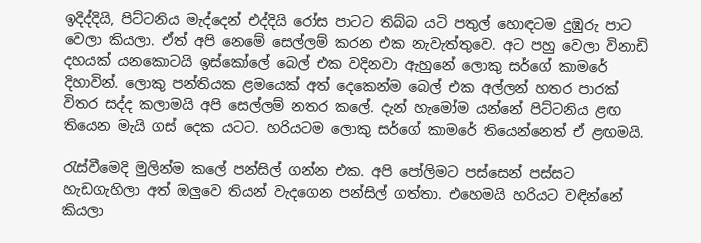ඉදිද්දියි, පිට්ටනිය මැද්දෙන් එද්දියි රෝස පාටට තිබ්බ යටි පතුල් හොඳටම දුඹුරු පාට වෙලා කියලා. ඒත් අපි නෙමේ සෙල්ලම් කරන එක නැවැත්තුවෙ. අට පහු වෙලා විනාඩි දහයක් යනකොටයි ඉස්කෝලේ බෙල් එක වදිනවා ඇහුනේ ලොකු සර්ගේ කාමරේ දිහාවින්. ලොකු පන්තියක ළමයෙක් අත් දෙකෙන්ම බෙල් එක අල්ලන් හතර පාරක් විතර සද්ද කලාමයි අපි සෙල්ලම් නතර කලේ. දැන් හැමෝම යන්නේ පිට්ටනිය ළඟ තියෙන මැයි ගස් දෙක යටට. හරියටම ලොකු සර්ගේ කාමරේ තියෙන්නෙත් ඒ ළඟමයි.

රැස්වීමෙදි මුලින්ම කලේ පන්සිල් ගන්න එක. අපි පෝලිමට පස්සෙන් පස්සට හැඩගැහිලා අත් ඔලුවෙ තියන් වැදගෙන පන්සිල් ගත්තා. එහෙමයි හරියට වඳින්නේ කියලා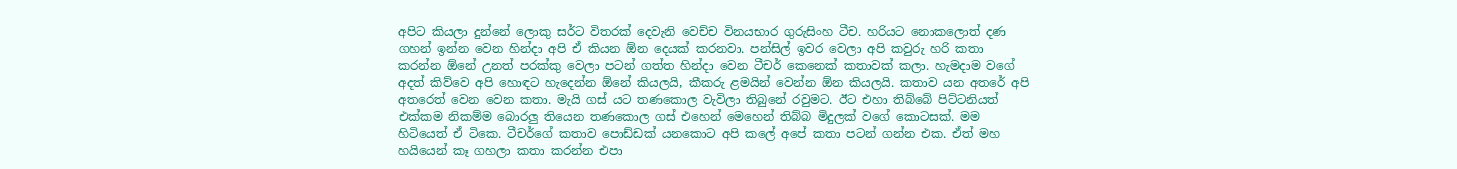අපිට කියලා දුන්නේ ලොකු සර්ට විතරක් දෙවැනි වෙච්ච විනයභාර ගුරුසිංහ ටීච. හරියට නොකලොත් දණ ගහන් ඉන්න වෙන හින්දා අපි ඒ කියන ඕන දෙයක් කරනවා. පන්සිල් ඉවර වෙලා අපි කවුරු හරි කතා කරන්න ඕනේ උනත් පරක්කු වෙලා පටන් ගත්ත හින්දා වෙන ටීචර් කෙනෙක් කතාවක් කලා. හැමදාම වගේ අදත් කිව්වෙ අපි හොඳට හැදෙන්න ඕනේ කියලයි, කීකරු ළමයින් වෙන්න ඕන කියලයි. කතාව යන අතරේ අපි අතරෙත් වෙන වෙන කතා. මැයි ගස් යට තණකොල වැවිලා තිබුනේ රවුමට. ඊට එහා තිබ්බේ පිට්ටනියත් එක්කම නිකම්ම බොරලු තියෙන තණකොල ගස් එහෙන් මෙහෙන් තිබ්බ මිදුලක් වගේ කොටසක්. මම හිටියෙත් ඒ ටිකෙ. ටීචර්ගේ කතාව පොඩ්ඩක් යනකොට අපි කලේ අපේ කතා පටන් ගන්න එක. ඒත් මහ හයියෙන් කෑ ගහලා කතා කරන්න එපා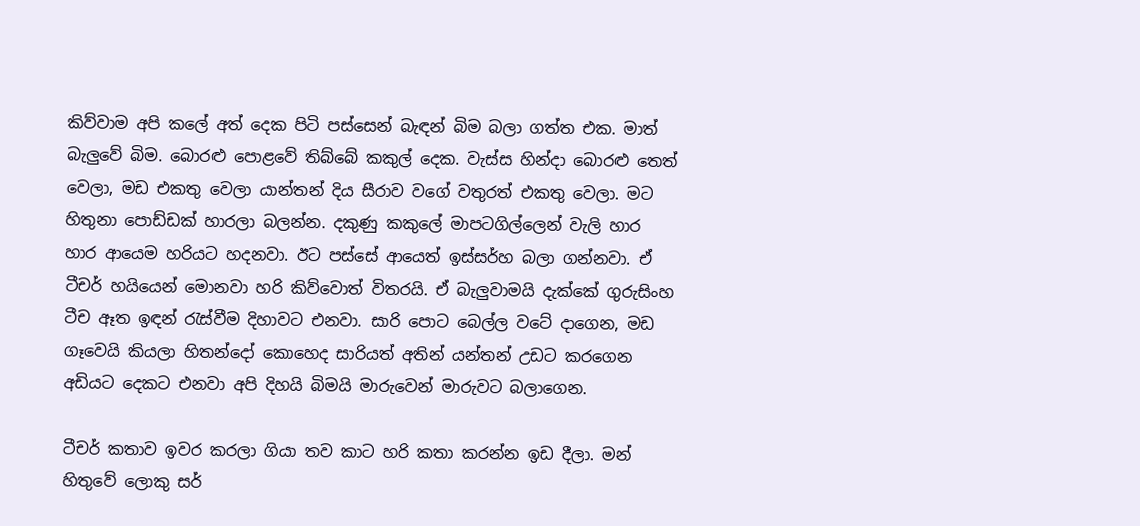කිව්වාම අපි කලේ අත් දෙක පිටි පස්සෙන් බැඳන් බිම බලා ගත්ත එක. මාත් බැලුවේ බිම. බොරළු පොළවේ තිබ්බේ කකුල් දෙක. වැස්ස හින්දා බොරළු තෙත් වෙලා, මඩ එකතු වෙලා යාන්තන් දිය සීරාව වගේ වතුරත් එකතු වෙලා. මට හිතුනා පොඩ්ඩක් හාරලා බලන්න. දකුණු කකුලේ මාපටගිල්ලෙන් වැලි හාර හාර ආයෙම හරියට හදනවා. ඊට පස්සේ ආයෙත් ඉස්සර්හ බලා ගන්නවා. ඒ ටීචර් හයියෙන් මොනවා හරි කිව්වොත් විතරයි. ඒ බැලුවාමයි දැක්කේ ගුරුසිංහ ටීච ඈත ඉඳන් රැස්වීම දිහාවට එනවා. සාරි පොට බෙල්ල වටේ දාගෙන, මඩ ගෑවෙයි කියලා හිතන්දෝ කොහෙද සාරියත් අතින් යන්තන් උඩට කරගෙන අඩියට දෙකට එනවා අපි දිහයි බිමයි මාරුවෙන් මාරුවට බලාගෙන.

ටීචර් කතාව ඉවර කරලා ගියා තව කාට හරි කතා කරන්න ඉඩ දීලා. මන් හිතුවේ ලොකු සර්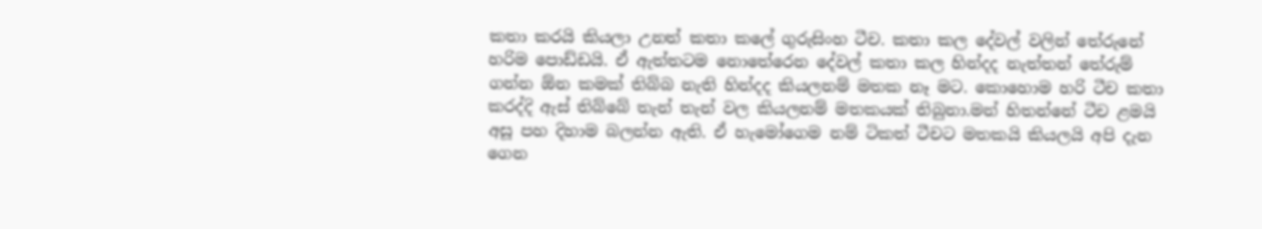කතා කරයි කියලා උනත් කතා කලේ ගුරුසිංහ ටීච. කතා කල දේවල් වලින් තේරුනේ හරිම පොඩ්ඩයි. ඒ ඇත්තටම නොතේරෙන දේවල් කතා කල හින්දද නැත්තන් තේරුම් ගන්න ඕන කමක් තිබ්බ නැති හින්දද කියලනම් මතක නෑ මට. කොහොම හරි ටීච කතා කරද්දි ඇස් තිබ්බේ තැන් තැන් වල කියලනම් මතකයක් තිබුනා.මන් හිතන්නේ ටීච ළමයි අසූ පහ දිහාම බලන්න ඇති. ඒ හැමෝගෙම නම් ටිකත් ටීචට මතකයි කියලයි අපි දැන ගෙන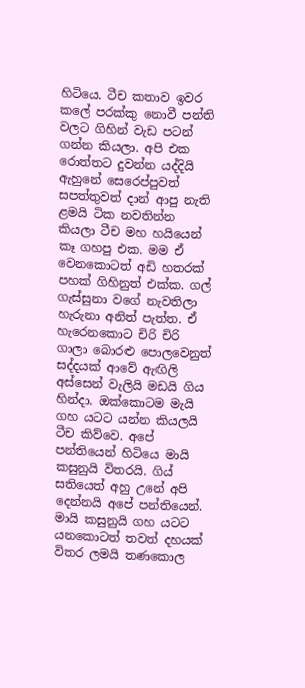හිටියෙ. ටීච කතාව ඉවර කලේ පරක්කු නොවී පන්ති වලට ගිහින් වැඩ පටන් ගන්න කියලා. අපි එක රොත්තට දුවන්න යද්දියි ඇහුනේ සෙරෙප්පුවත් සපත්තුවත් දාන් ආපු නැති ළමයි ටික නවතින්න කියලා ටීච මහ හයියෙන් කෑ ගහපු එක. මම ඒ වෙනකොටත් අඩි හතරක් පහක් ගිහිනුත් එක්ක. ගල් ගැස්සුනා වගේ නැවතිලා හැරුනා අනිත් පැත්ත. ඒ හැරෙනකොට චිරි චිරි ගාලා බොරළු පොලවෙනුත් සද්දයක් ආවේ ඇඟිලි අස්සෙන් වැලියි මඩයි ගිය හින්දා. ඔක්කොටම මැයි ගහ යටට යන්න කියලයි ටීච කිව්වෙ. අපේ පන්තියෙන් හිටියෙ මායි කසුනුයි විතරයි. ගිය් සතියෙත් අහු උනේ අපි දෙන්නයි අපේ පන්තියෙන්. මායි කසුනුයි ගහ යටට යනකොටත් තවත් දහයක් විතර ලමයි තණකොල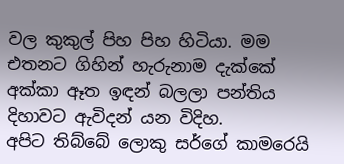වල කුකුල් පිහ පිහ හිටියා. මම එතනට ගිහින් හැරුනාම දැක්කේ අක්කා ඈත ඉඳන් බලලා පන්තිය දිහාවට ඇවිදන් යන විදිහ.
අපිට තිබ්බේ ලොකු සර්ගේ කාමරෙයි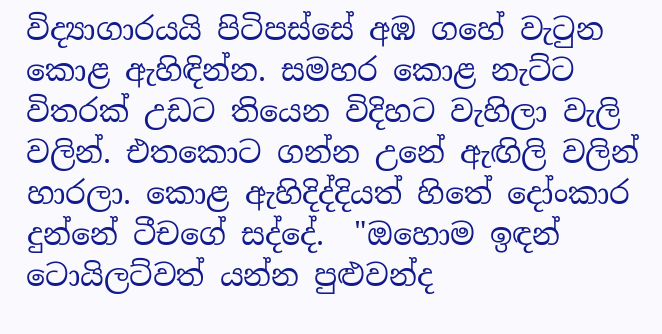විද්‍යාගාරයයි පිටිපස්සේ අඹ ගහේ වැටුන කොළ ඇහිඳින්න. සමහර කොළ නැට්ට විතරක් උඩට තියෙන විදිහට වැහිලා වැලි වලින්. එතකොට ගන්න උනේ ඇඟිලි වලින් හාරලා. කොළ ඇහිදිද්දියත් හිතේ දෝංකාර දුන්නේ ටීචගේ සද්දේ.  "ඔහොම ඉඳන් ටොයිලට්වත් යන්න පුළුවන්ද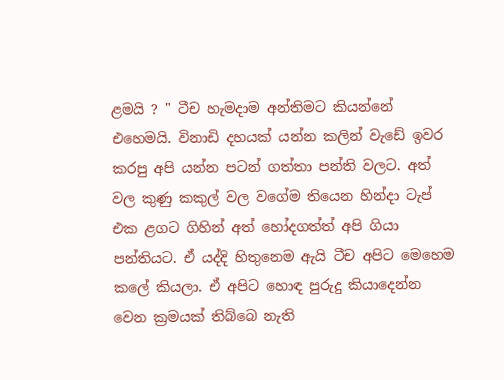ළමයි ? " ටීච හැමදාම අන්තිමට කියන්නේ එහෙමයි. විනාඩි දහයක් යන්න කලින් වැඩේ ඉවර කරපු අපි යන්න පටන් ගත්තා පන්ති වලට. අත් වල කුණු කකුල් වල වගේම තියෙන හින්දා ටැප් එක ළගට ගිහින් අත් හෝදගත්ත් අපි ගියා පන්තියට. ඒ යද්දි හිතුනෙම ඇයි ටීච අපිට මෙහෙම කලේ කියලා. ඒ අපිට හොඳ පුරුදු කියාදෙන්න වෙන ක්‍රමයක් තිබ්බෙ නැති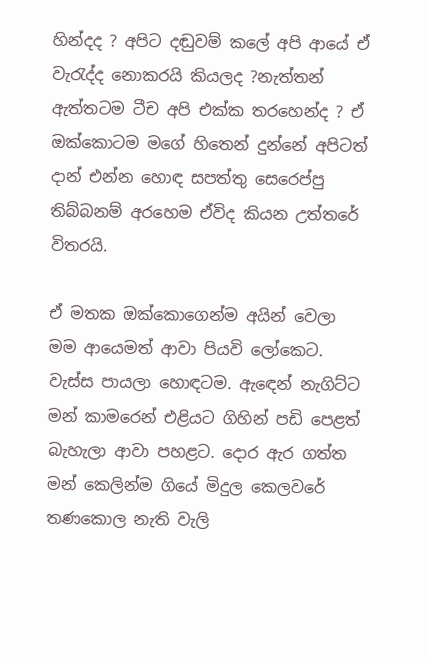හින්දද ? අපිට දඬුවම් කලේ අපි ආයේ ඒ වැරැද්ද නොකරයි කියලද ?නැත්තන් ඇත්තටම ටීච අපි එක්ක තරහෙන්ද ? ඒ ඔක්කොටම මගේ හිතෙන් දුන්නේ අපිටත් දාන් එන්න හොඳ සපත්තු සෙරෙප්පු තිබ්බනම් අරහෙම ඒවිද කියන උත්තරේ විතරයි.

ඒ මතක ඔක්කොගෙන්ම අයින් වෙලා මම ආයෙමත් ආවා පියවි ලෝකෙට. වැස්ස පායලා හොඳටම. ඇඳෙන් නැගිට්ට මන් කාමරෙන් එළියට ගිහින් පඩි පෙළත් බැහැලා ආවා පහළට. දොර ඇර ගත්ත මන් කෙලින්ම ගියේ මිදුල කෙලවරේ තණකොල නැති වැලි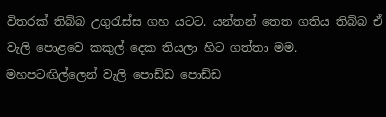විතරක් තිබ්බ උගුරැස්ස ගහ යටට. යන්තන් තෙත ගතිය තිබ්බ ඒ වැලි පොළවෙ කකුල් දෙක තියලා හිට ගත්තා මම. මහපටඟිල්ලෙන් වැලි පොඩ්ඩ පොඩ්ඩ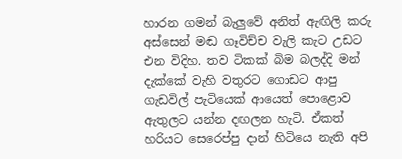හාරන ගමන් බැලුවේ අනිත් ඇඟිලි කරු අස්සෙන් මඬ ගෑවිච්ච වැලි කැට උඩට එන විදිහ. තව ටිකක් බිම බලද්දි මන් දැක්කේ වැහි වතුරට ගොඩට ආපු ගැඩවිල් පැටියෙක් ආයෙත් පොළොව ඇතුලට යන්න දඟලන හැටි. ඒකත් හරියට සෙරෙප්පු දාන් හිටියෙ නැති අපි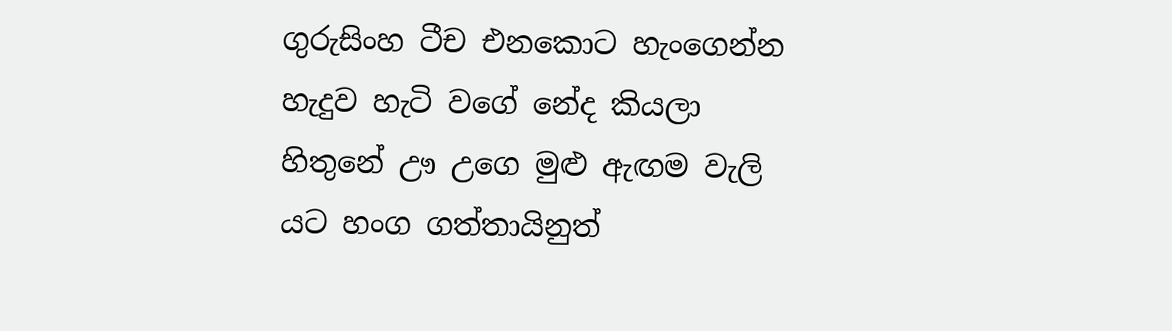ගුරුසිංහ ටීච එනකොට හැංගෙන්න හැදුව හැටි වගේ නේද කියලා හිතුනේ ඌ උගෙ මුළු ඇඟම වැලි යට හංග ගත්තායිනුත්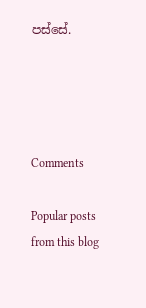පස්සේ.




Comments

Popular posts from this blog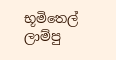භූමිතෙල් ලාම්පු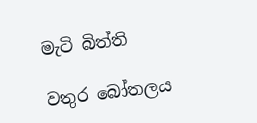මැටි බිත්ති

වතුර බෝතලය